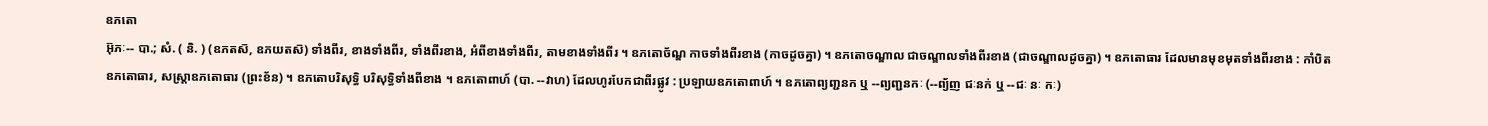ឧភតោ
អ៊ុភៈ-- បា.; សំ. ( និ. ) (ឧភតស៑, ឧភយតស៑) ទាំងពីរ, ខាងទាំងពីរ, ទាំងពីរខាង, អំពីខាងទាំងពីរ, តាមខាងទាំងពីរ ។ ឧភតោច័ណ្ឌ កាចទាំងពីរខាង (កាចដូចគ្នា) ។ ឧភតោចណ្ឌាល ជាចណ្ឌាលទាំងពីរខាង (ជាចណ្ឌាលដូចគ្នា) ។ ឧភតោធារ ដែលមានមុខមុតទាំងពីរខាង : កាំបិតឧភតោធារ, សស្រ្តាឧភតោធារ (ព្រះខ័ន) ។ ឧភតោបរិសុទ្ធិ បរិសុទ្ធិទាំងពីខាង ។ ឧភតោពាហ៍ (បា. --វាហ) ដែលហូរបែកជាពីរផ្លូវ : ប្រឡាយឧភតោពាហ៍ ។ ឧភតោព្យញ្ជនក ឬ --ព្យញ្ជនកៈ (--ព្យ័ញ ជៈនក់ ឬ --ជៈ នៈ កៈ)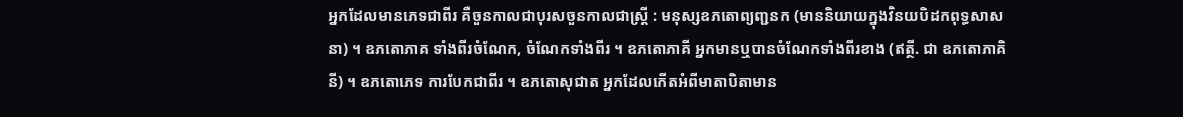អ្នកដែលមានភេទជាពីរ គឺចួនកាលជាបុរសចួនកាលជាស្ត្រី : មនុស្សឧភតោព្យញ្ជនក (មាននិយាយក្នុងវិនយបិដកពុទ្ធសាសនា) ។ ឧភតោភាគ ទាំងពីរចំណែក, ចំណែកទាំងពីរ ។ ឧភតោភាគី អ្នកមានឬបានចំណែកទាំងពីរខាង (ឥត្ថី. ជា ឧភតោភាគិនី) ។ ឧភតោភេទ ការបែកជាពីរ ។ ឧភតោសុជាត អ្នកដែលកើតអំពីមាតាបិតាមាន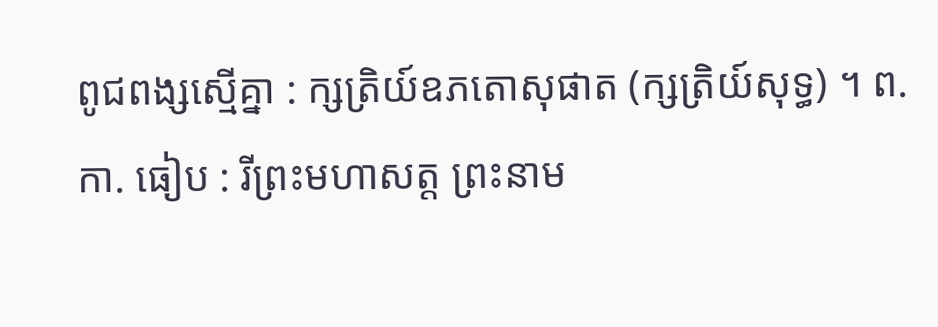ពូជពង្សស្មើគ្នា : ក្សត្រិយ៍ឧភតោសុផាត (ក្សត្រិយ៍សុទ្ធ) ។ ព. កា. ធៀប : រីព្រះមហាសត្ត ព្រះនាម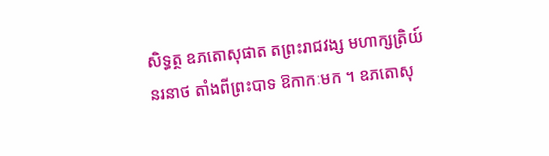សិទ្ធត្ថ ឧភតោសុផាត តព្រះរាជវង្ស មហាក្សត្រិយ៍នរនាថ តាំងពីព្រះបាទ ឱកាកៈមក ។ ឧភតោសុ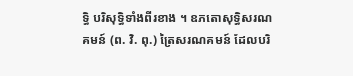ទ្ធិ បរិសុទ្ធិទាំងពីរខាង ។ ឧភតោសុទ្ធិសរណគមន៍ (ព. វិ. ពុ.) ត្រៃសរណគមន៍ ដែលបរិ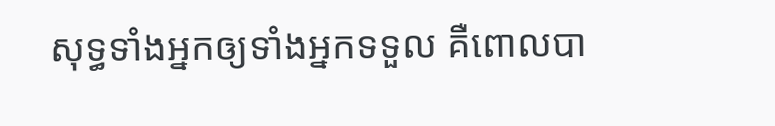សុទ្ធទាំងអ្នកឲ្យទាំងអ្នកទទួល គឺពោលបា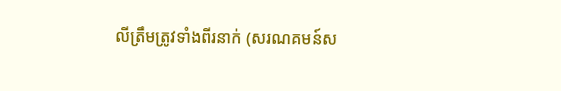លីត្រឹមត្រូវទាំងពីរនាក់ (សរណគមន៍ស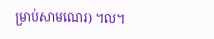ម្រាប់សាមណេរ) ។ល។